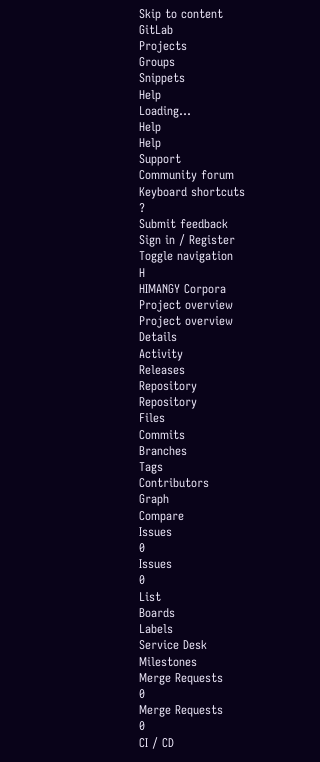Skip to content
GitLab
Projects
Groups
Snippets
Help
Loading...
Help
Help
Support
Community forum
Keyboard shortcuts
?
Submit feedback
Sign in / Register
Toggle navigation
H
HIMANGY Corpora
Project overview
Project overview
Details
Activity
Releases
Repository
Repository
Files
Commits
Branches
Tags
Contributors
Graph
Compare
Issues
0
Issues
0
List
Boards
Labels
Service Desk
Milestones
Merge Requests
0
Merge Requests
0
CI / CD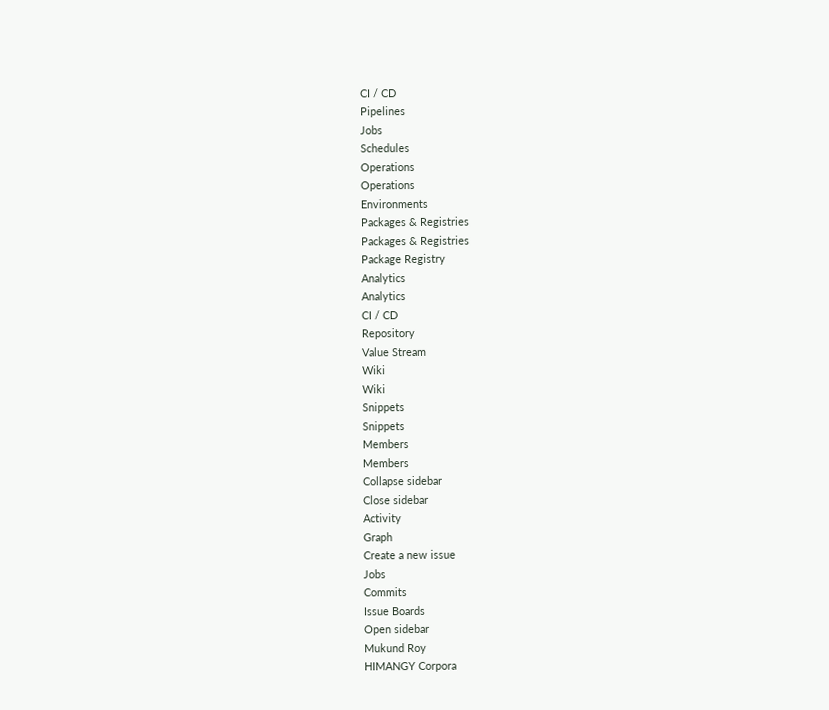CI / CD
Pipelines
Jobs
Schedules
Operations
Operations
Environments
Packages & Registries
Packages & Registries
Package Registry
Analytics
Analytics
CI / CD
Repository
Value Stream
Wiki
Wiki
Snippets
Snippets
Members
Members
Collapse sidebar
Close sidebar
Activity
Graph
Create a new issue
Jobs
Commits
Issue Boards
Open sidebar
Mukund Roy
HIMANGY Corpora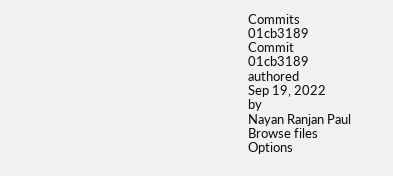Commits
01cb3189
Commit
01cb3189
authored
Sep 19, 2022
by
Nayan Ranjan Paul
Browse files
Options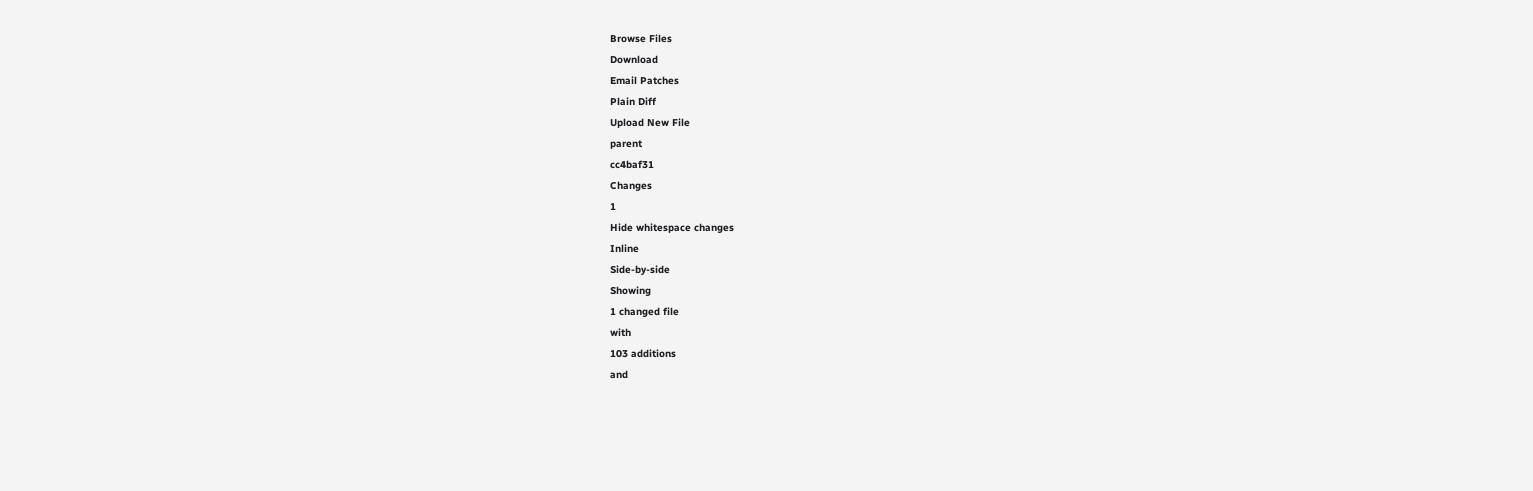Browse Files
Download
Email Patches
Plain Diff
Upload New File
parent
cc4baf31
Changes
1
Hide whitespace changes
Inline
Side-by-side
Showing
1 changed file
with
103 additions
and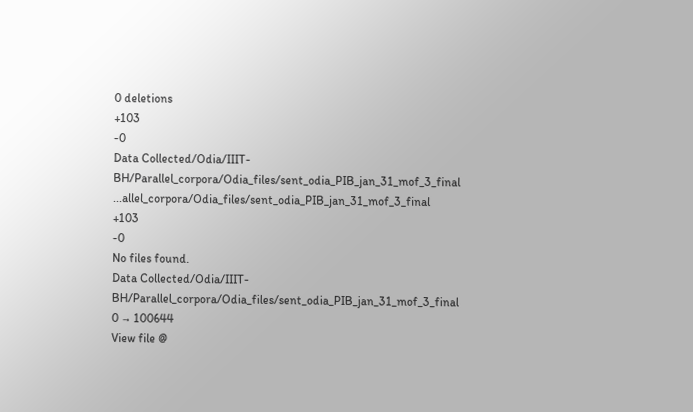0 deletions
+103
-0
Data Collected/Odia/IIIT-BH/Parallel_corpora/Odia_files/sent_odia_PIB_jan_31_mof_3_final
...allel_corpora/Odia_files/sent_odia_PIB_jan_31_mof_3_final
+103
-0
No files found.
Data Collected/Odia/IIIT-BH/Parallel_corpora/Odia_files/sent_odia_PIB_jan_31_mof_3_final
0 → 100644
View file @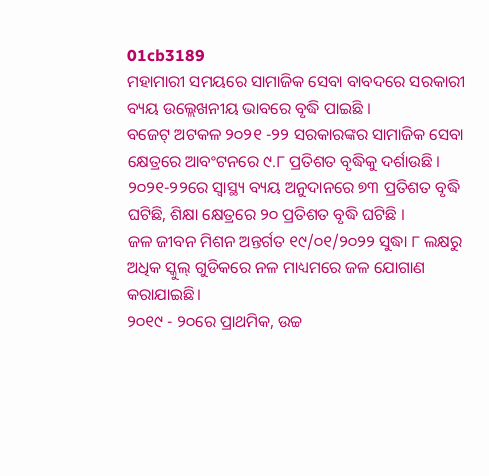01cb3189
ମହାମାରୀ ସମୟରେ ସାମାଜିକ ସେବା ବାବଦରେ ସରକାରୀ ବ୍ୟୟ ଉଲ୍ଲେଖନୀୟ ଭାବରେ ବୃଦ୍ଧି ପାଇଛି ।
ବଜେଟ୍ ଅଟକଳ ୨୦୨୧ -୨୨ ସରକାରଙ୍କର ସାମାଜିକ ସେବା କ୍ଷେତ୍ରରେ ଆବଂଟନରେ ୯.୮ ପ୍ରତିଶତ ବୃଦ୍ଧିକୁ ଦର୍ଶାଉଛି ।
୨୦୨୧-୨୨ରେ ସ୍ୱାସ୍ଥ୍ୟ ବ୍ୟୟ ଅନୁଦାନରେ ୭୩ ପ୍ରତିଶତ ବୃଦ୍ଧି ଘଟିଛି, ଶିକ୍ଷା କ୍ଷେତ୍ରରେ ୨୦ ପ୍ରତିଶତ ବୃଦ୍ଧି ଘଟିଛି ।
ଜଳ ଜୀବନ ମିଶନ ଅନ୍ତର୍ଗତ ୧୯/୦୧/୨୦୨୨ ସୁଦ୍ଧା ୮ ଲକ୍ଷରୁ ଅଧିକ ସ୍କୁଲ୍ ଗୁଡିକରେ ନଳ ମାଧ୍ୟମରେ ଜଳ ଯୋଗାଣ କରାଯାଇଛି।
୨୦୧୯ - ୨୦ରେ ପ୍ରାଥମିକ, ଉଚ୍ଚ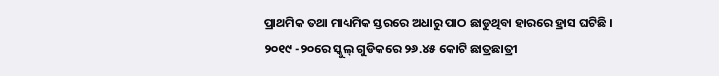ପ୍ରାଥମିକ ତଥା ମାଧ୍ୟମିକ ସ୍ତରରେ ଅଧାରୁ ପାଠ ଛାଡୁଥିବା ହାରରେ ହ୍ରାସ ଘଟିଛି ।
୨୦୧୯ -୨୦ରେ ସ୍କୁଲ୍ ଗୁଡିକରେ ୨୬.୪୫ କୋଟି ଛାତ୍ରଛାତ୍ରୀ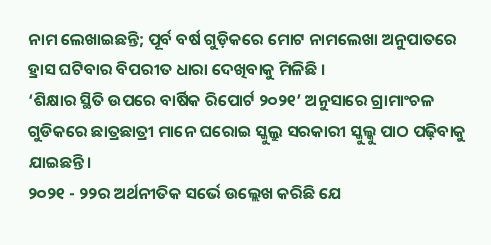ନାମ ଲେଖାଇଛନ୍ତି; ପୂର୍ବ ବର୍ଷ ଗୁଡ଼ିକରେ ମୋଟ ନାମଲେଖା ଅନୁପାତରେ ହ୍ରାସ ଘଟିବାର ବିପରୀତ ଧାରା ଦେଖିବାକୁ ମିଳିଛି ।
‘ଶିକ୍ଷାର ସ୍ଥିତି ଉପରେ ବାର୍ଷିକ ରିପୋର୍ଟ ୨୦୨୧’ ଅନୁସାରେ ଗ୍ରାମାଂଚଳ ଗୁଡିକରେ ଛାତ୍ରଛାତ୍ରୀ ମାନେ ଘରୋଇ ସ୍କୁଲ୍ରୁ ସରକାରୀ ସ୍କୁଲ୍କୁ ପାଠ ପଢ଼ିବାକୁ ଯାଇଛନ୍ତି।
୨୦୨୧ - ୨୨ର ଅର୍ଥନୀତିକ ସର୍ଭେ ଉଲ୍ଲେଖ କରିଛି ଯେ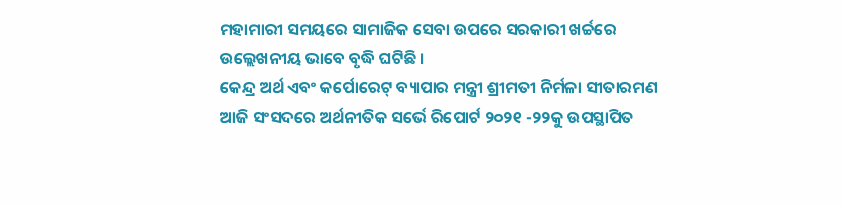ମହାମାରୀ ସମୟରେ ସାମାଜିକ ସେବା ଉପରେ ସରକାରୀ ଖର୍ଚ୍ଚରେ ଉଲ୍ଲେଖନୀୟ ଭାବେ ବୃଦ୍ଧି ଘଟିଛି ।
କେନ୍ଦ୍ର ଅର୍ଥ ଏବଂ କର୍ପୋରେଟ୍ ବ୍ୟାପାର ମନ୍ତ୍ରୀ ଶ୍ରୀମତୀ ନିର୍ମଳା ସୀତାରମଣ ଆଜି ସଂସଦରେ ଅର୍ଥନୀତିକ ସର୍ଭେ ରିପୋର୍ଟ ୨୦୨୧ -୨୨କୁ ଉପସ୍ଥାପିତ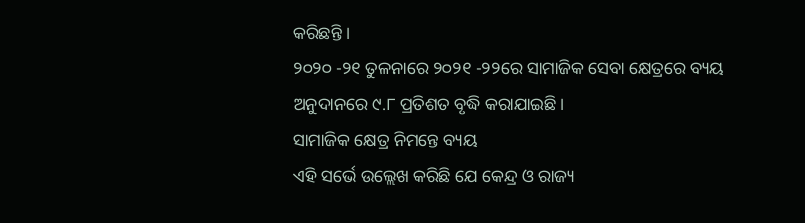କରିଛନ୍ତି ।
୨୦୨୦ -୨୧ ତୁଳନାରେ ୨୦୨୧ -୨୨ରେ ସାମାଜିକ ସେବା କ୍ଷେତ୍ରରେ ବ୍ୟୟ ଅନୁଦାନରେ ୯.୮ ପ୍ରତିଶତ ବୃଦ୍ଧି କରାଯାଇଛି ।
ସାମାଜିକ କ୍ଷେତ୍ର ନିମନ୍ତେ ବ୍ୟୟ
ଏହି ସର୍ଭେ ଉଲ୍ଲେଖ କରିଛି ଯେ କେନ୍ଦ୍ର ଓ ରାଜ୍ୟ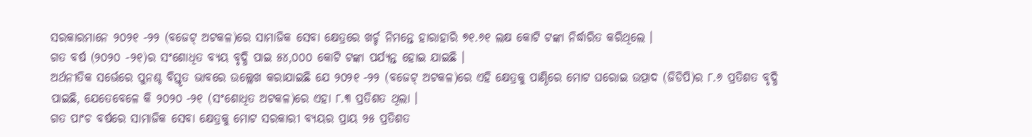ସରକାରମାନେ ୨୦୨୧ -୨୨ (ବଜେଟ୍ ଅଟକଳ)ରେ ସାମାଜିକ ସେବା କ୍ଷେତ୍ରରେ ଖର୍ଚ୍ଚ ନିମନ୍ତେ ହାରାହାରି ୭୧.୬୧ ଲକ୍ଷ କୋଟି ଟଙ୍କା ନିର୍ଦ୍ଧାରିତ କରିଥିଲେ ।
ଗତ ବର୍ଷ (୨୦୨୦ -୨୧)ର ସଂଶୋଧିତ ବ୍ୟୟ ବୃଦ୍ଧି ପାଇ ୫୪,୦୦୦ କୋଟି ଟଙ୍କା ପର୍ଯ୍ୟନ୍ତ ହୋଇ ଯାଇଛି ।
ଅର୍ଥନୀତିକ ସର୍ଭେରେ ପୁନଶ୍ଚ ବିସ୍ତୃତ ଭାବରେ ଉଲ୍ଲେଖ କରାଯାଇଛି ଯେ ୨୦୨୧ -୨୨ (ବଜେଟ୍ ଅଟକଳ)ରେ ଏହି କ୍ଷେତ୍ରକୁ ପାଣ୍ଠିରେ ମୋଟ ଘରୋଇ ଉତ୍ପାଦ (ଜିଡିପି)ର ୮.୬ ପ୍ରତିଶତ ବୃଦ୍ଧି ପାଇଛି, ଯେତେବେଳେ କି ୨୦୨୦ -୨୧ (ସଂଶୋଧିତ ଅଟକଳ)ରେ ଏହା ୮.୩ ପ୍ରତିଶତ ଥିଲା ।
ଗତ ପାଂଚ ବର୍ଷରେ ସାମାଜିକ ସେବା କ୍ଷେତ୍ରକୁ ମୋଟ ସରକାରୀ ବ୍ୟୟର ପ୍ରାୟ ୨୫ ପ୍ରତିଶତ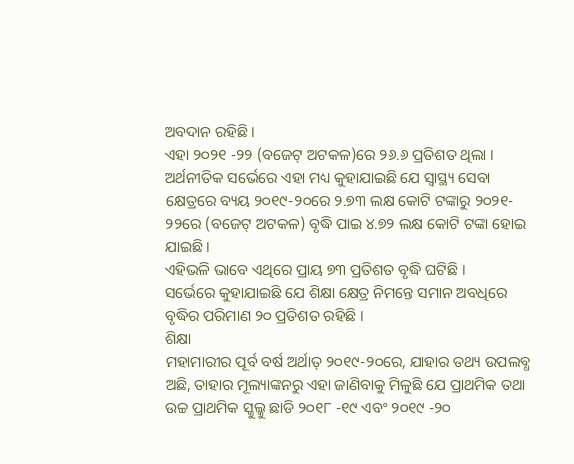ଅବଦାନ ରହିଛି ।
ଏହା ୨୦୨୧ -୨୨ (ବଜେଟ୍ ଅଟକଳ)ରେ ୨୬.୬ ପ୍ରତିଶତ ଥିଲା ।
ଅର୍ଥନୀତିକ ସର୍ଭେରେ ଏହା ମଧ୍ୟ କୁହାଯାଇଛି ଯେ ସ୍ୱାସ୍ଥ୍ୟ ସେବା କ୍ଷେତ୍ରରେ ବ୍ୟୟ ୨୦୧୯-୨୦ରେ ୨.୭୩ ଲକ୍ଷ କୋଟି ଟଙ୍କାରୁ ୨୦୨୧- ୨୨ରେ (ବଜେଟ୍ ଅଟକଳ) ବୃଦ୍ଧି ପାଇ ୪.୭୨ ଲକ୍ଷ କୋଟି ଟଙ୍କା ହୋଇ ଯାଇଛି ।
ଏହିଭଳି ଭାବେ ଏଥିରେ ପ୍ରାୟ ୭୩ ପ୍ରତିଶତ ବୃଦ୍ଧି ଘଟିଛି ।
ସର୍ଭେରେ କୁହାଯାଇଛି ଯେ ଶିକ୍ଷା କ୍ଷେତ୍ର ନିମନ୍ତେ ସମାନ ଅବଧିରେ ବୃଦ୍ଧିର ପରିମାଣ ୨୦ ପ୍ରତିଶତ ରହିଛି ।
ଶିକ୍ଷା
ମହାମାରୀର ପୂର୍ବ ବର୍ଷ ଅର୍ଥାତ୍ ୨୦୧୯-୨୦ରେ, ଯାହାର ତଥ୍ୟ ଉପଲବ୍ଧ ଅଛି, ତାହାର ମୂଲ୍ୟାଙ୍କନରୁ ଏହା ଜାଣିବାକୁ ମିଳୁଛି ଯେ ପ୍ରାଥମିକ ତଥା ଉଚ୍ଚ ପ୍ରାଥମିକ ସ୍କୁଲ୍କୁ ଛାଡି ୨୦୧୮ -୧୯ ଏବଂ ୨୦୧୯ -୨୦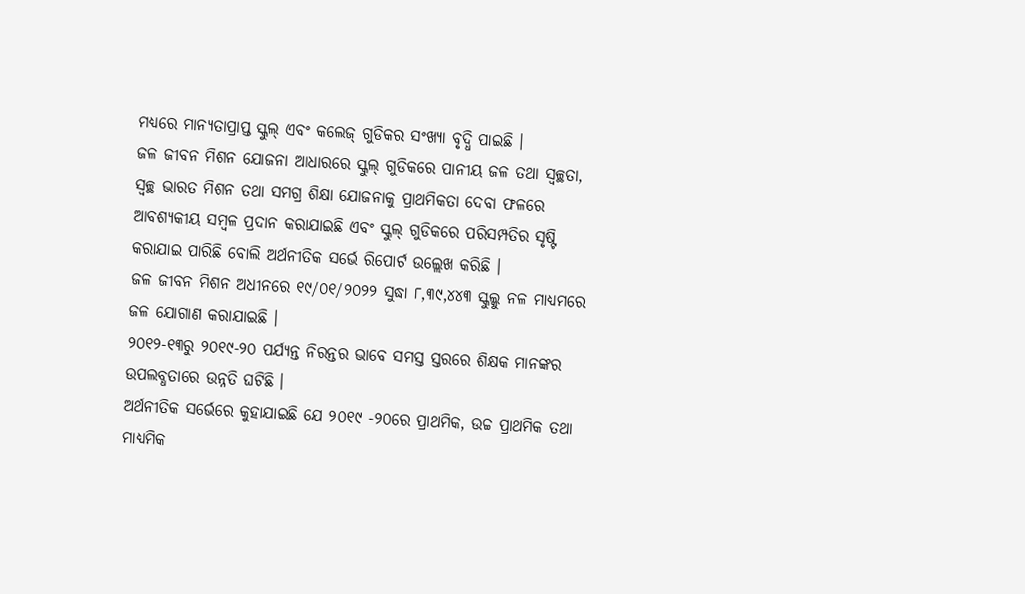ମଧ୍ୟରେ ମାନ୍ୟତାପ୍ରାପ୍ତ ସ୍କୁଲ୍ ଏବଂ କଲେଜ୍ ଗୁଡିକର ସଂଖ୍ୟା ବୃଦ୍ଧି ପାଇଛି ।
ଜଳ ଜୀବନ ମିଶନ ଯୋଜନା ଆଧାରରେ ସ୍କୁଲ୍ ଗୁଡିକରେ ପାନୀୟ ଜଳ ତଥା ସ୍ୱଚ୍ଛତା, ସ୍ୱଚ୍ଛ ଭାରତ ମିଶନ ତଥା ସମଗ୍ର ଶିକ୍ଷା ଯୋଜନାକୁ ପ୍ରାଥମିକତା ଦେବା ଫଳରେ ଆବଶ୍ୟକୀୟ ସମ୍ବଳ ପ୍ରଦାନ କରାଯାଇଛି ଏବଂ ସ୍କୁଲ୍ ଗୁଡିକରେ ପରିସମ୍ପତିର ସୃଷ୍ଟି କରାଯାଇ ପାରିଛି ବୋଲି ଅର୍ଥନୀତିକ ସର୍ଭେ ରିପୋର୍ଟ ଉଲ୍ଲେଖ କରିଛି ।
ଜଳ ଜୀବନ ମିଶନ ଅଧୀନରେ ୧୯/୦୧/୨୦୨୨ ସୁଦ୍ଧା ୮,୩୯,୪୪୩ ସ୍କୁଲ୍କୁ ନଳ ମାଧ୍ୟମରେ ଜଳ ଯୋଗାଣ କରାଯାଇଛି ।
୨୦୧୨-୧୩ରୁ ୨୦୧୯-୨୦ ପର୍ଯ୍ୟନ୍ତ ନିରନ୍ତର ଭାବେ ସମସ୍ତ ସ୍ତରରେ ଶିକ୍ଷକ ମାନଙ୍କର ଉପଲବ୍ଧତାରେ ଉନ୍ନତି ଘଟିଛି ।
ଅର୍ଥନୀତିକ ସର୍ଭେରେ କୁହାଯାଇଛି ଯେ ୨୦୧୯ -୨୦ରେ ପ୍ରାଥମିକ, ଉଚ୍ଚ ପ୍ରାଥମିକ ତଥା ମାଧ୍ୟମିକ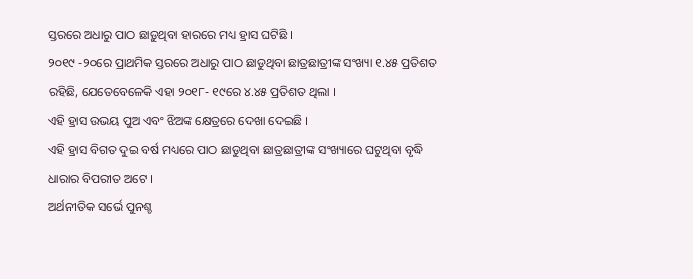ସ୍ତରରେ ଅଧାରୁ ପାଠ ଛାଡ଼ୁଥିବା ହାରରେ ମଧ୍ୟ ହ୍ରାସ ଘଟିଛି ।
୨୦୧୯ -୨୦ରେ ପ୍ରାଥମିକ ସ୍ତରରେ ଅଧାରୁ ପାଠ ଛାଡୁଥିବା ଛାତ୍ରଛାତ୍ରୀଙ୍କ ସଂଖ୍ୟା ୧.୪୫ ପ୍ରତିଶତ ରହିଛି, ଯେତେବେଳେକି ଏହା ୨୦୧୮- ୧୯ରେ ୪.୪୫ ପ୍ରତିଶତ ଥିଲା ।
ଏହି ହ୍ରାସ ଉଭୟ ପୁଅ ଏବଂ ଝିଅଙ୍କ କ୍ଷେତ୍ରରେ ଦେଖା ଦେଇଛି ।
ଏହି ହ୍ରାସ ବିଗତ ଦୁଇ ବର୍ଷ ମଧ୍ୟରେ ପାଠ ଛାଡୁଥିବା ଛାତ୍ରଛାତ୍ରୀଙ୍କ ସଂଖ୍ୟାରେ ଘଟୁଥିବା ବୃଦ୍ଧି ଧାରାର ବିପରୀତ ଅଟେ ।
ଅର୍ଥନୀତିକ ସର୍ଭେ ପୁନଶ୍ଚ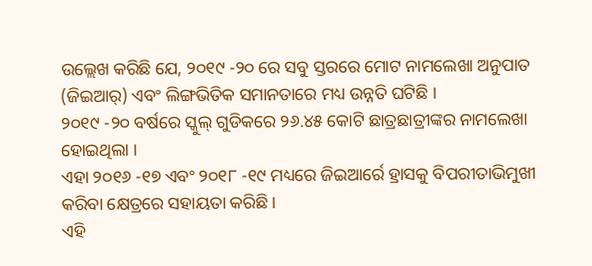ଉଲ୍ଲେଖ କରିଛି ଯେ, ୨୦୧୯ -୨୦ ରେ ସବୁ ସ୍ତରରେ ମୋଟ ନାମଲେଖା ଅନୁପାତ (ଜିଇଆର୍) ଏବଂ ଲିଙ୍ଗଭିତିକ ସମାନତାରେ ମଧ୍ୟ ଉନ୍ନତି ଘଟିଛି ।
୨୦୧୯ -୨୦ ବର୍ଷରେ ସ୍କୁଲ୍ ଗୁଡିକରେ ୨୬.୪୫ କୋଟି ଛାତ୍ରଛାତ୍ରୀଙ୍କର ନାମଲେଖା ହୋଇଥିଲା ।
ଏହା ୨୦୧୬ -୧୭ ଏବଂ ୨୦୧୮ -୧୯ ମଧ୍ୟରେ ଜିଇଆର୍ରେ ହ୍ରାସକୁ ବିପରୀତାଭିମୁଖୀ କରିବା କ୍ଷେତ୍ରରେ ସହାୟତା କରିଛି ।
ଏହି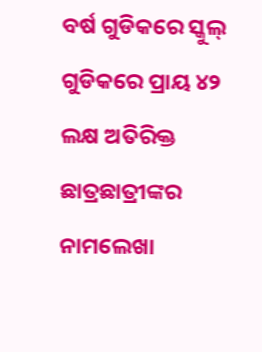ବର୍ଷ ଗୁଡିକରେ ସ୍କୁଲ୍ ଗୁଡିକରେ ପ୍ରାୟ ୪୨ ଲକ୍ଷ ଅତିରିକ୍ତ ଛାତ୍ରଛାତ୍ରୀଙ୍କର ନାମଲେଖା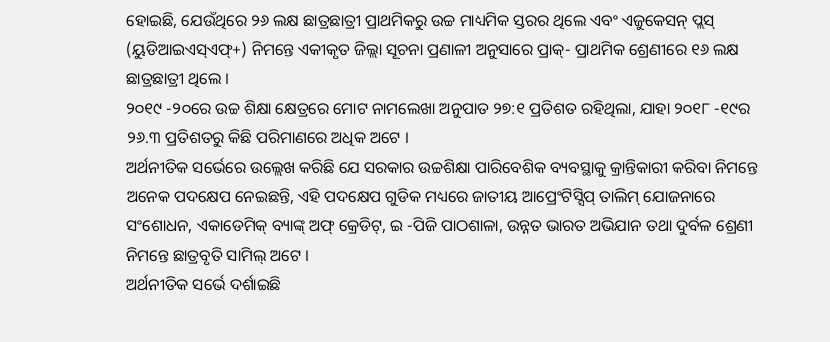ହୋଇଛି, ଯେଉଁଥିରେ ୨୬ ଲକ୍ଷ ଛାତ୍ରଛାତ୍ରୀ ପ୍ରାଥମିକରୁ ଉଚ୍ଚ ମାଧ୍ୟମିକ ସ୍ତରର ଥିଲେ ଏବଂ ଏଜୁକେସନ୍ ପ୍ଲସ୍ (ୟୁଡିଆଇଏସ୍ଏଫ୍+) ନିମନ୍ତେ ଏକୀକୃତ ଜିଲ୍ଲା ସୂଚନା ପ୍ରଣାଳୀ ଅନୁସାରେ ପ୍ରାକ୍- ପ୍ରାଥମିକ ଶ୍ରେଣୀରେ ୧୬ ଲକ୍ଷ ଛାତ୍ରଛାତ୍ରୀ ଥିଲେ ।
୨୦୧୯ -୨୦ରେ ଉଚ୍ଚ ଶିକ୍ଷା କ୍ଷେତ୍ରରେ ମୋଟ ନାମଲେଖା ଅନୁପାତ ୨୭:୧ ପ୍ରତିଶତ ରହିଥିଲା, ଯାହା ୨୦୧୮ -୧୯ର ୨୬.୩ ପ୍ରତିଶତରୁ କିଛି ପରିମାଣରେ ଅଧିକ ଅଟେ ।
ଅର୍ଥନୀତିକ ସର୍ଭେରେ ଉଲ୍ଲେଖ କରିଛି ଯେ ସରକାର ଉଚ୍ଚଶିକ୍ଷା ପାରିବେଶିକ ବ୍ୟବସ୍ଥାକୁ କ୍ରାନ୍ତିକାରୀ କରିବା ନିମନ୍ତେ ଅନେକ ପଦକ୍ଷେପ ନେଇଛନ୍ତି, ଏହି ପଦକ୍ଷେପ ଗୁଡିକ ମଧ୍ୟରେ ଜାତୀୟ ଆପ୍ରେଂଟିସ୍ସିପ୍ ତାଲିମ୍ ଯୋଜନାରେ ସଂଶୋଧନ, ଏକାଡେମିକ୍ ବ୍ୟାଙ୍କ୍ ଅଫ୍ କ୍ରେଡିଟ୍, ଇ -ପିଜି ପାଠଶାଳା, ଉନ୍ନତ ଭାରତ ଅଭିଯାନ ତଥା ଦୁର୍ବଳ ଶ୍ରେଣୀ ନିମନ୍ତେ ଛାତ୍ରବୃତି ସାମିଲ୍ ଅଟେ ।
ଅର୍ଥନୀତିକ ସର୍ଭେ ଦର୍ଶାଇଛି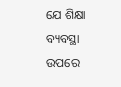ଯେ ଶିକ୍ଷା ବ୍ୟବସ୍ଥା ଉପରେ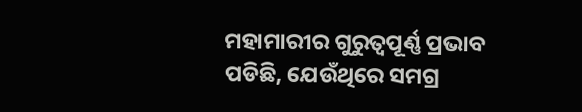ମହାମାରୀର ଗୁରୁତ୍ୱପୂର୍ଣ୍ଣ ପ୍ରଭାବ ପଡିଛି, ଯେଉଁଥିରେ ସମଗ୍ର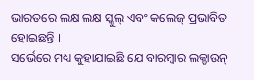ଭାରତରେ ଲକ୍ଷ ଲକ୍ଷ ସ୍କୁଲ୍ ଏବଂ କଲେଜ୍ ପ୍ରଭାବିତ ହୋଇଛନ୍ତି ।
ସର୍ଭେରେ ମଧ୍ୟ କୁହାଯାଇଛି ଯେ ବାରମ୍ବାର ଲକ୍ଡାଉନ୍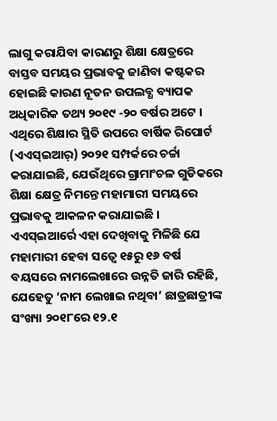ଲାଗୁ କରାଯିବା କାରଣରୁ ଶିକ୍ଷା କ୍ଷେତ୍ରରେ ବାସ୍ତବ ସମୟର ପ୍ରଭାବକୁ ଜାଣିବା କଷ୍ଟକର ହୋଇଛି କାରଣ ନୂତନ ଉପଲବ୍ଧ ବ୍ୟାପକ ଅଧିକାରିକ ତଥ୍ୟ ୨୦୧୯ -୨୦ ବର୍ଷର ଅଟେ ।
ଏଥିରେ ଶିକ୍ଷାର ସ୍ଥିତି ଉପରେ ବାର୍ଷିକ ରିପୋର୍ଟ (ଏଏସ୍ଇଆର୍) ୨୦୨୧ ସମ୍ପର୍କରେ ଚର୍ଚ୍ଚା କରାଯାଇଛି, ଯେଉଁଥିରେ ଗ୍ରାମାଂଚଳ ଗୁଡିକରେ ଶିକ୍ଷା କ୍ଷେତ୍ର ନିମନ୍ତେ ମହାମାରୀ ସମୟରେ ପ୍ରଭାବକୁ ଆକଳନ କରାଯାଇଛି ।
ଏଏସ୍ଇଆର୍ରେ ଏହା ଦେଖିବାକୁ ମିଳିଛି ଯେ ମହାମାରୀ ହେବା ସତ୍ୱେ ୧୫ରୁ ୧୬ ବର୍ଷ ବୟସରେ ନାମଲେଖାରେ ଉନ୍ନତି ଜାରି ରହିଛି, ଯେହେତୁ ‘ନାମ ଲେଖାଇ ନଥିବା’ ଛାତ୍ରଛାତ୍ରୀଙ୍କ ସଂଖ୍ୟା ୨୦୧୮ରେ ୧୨.୧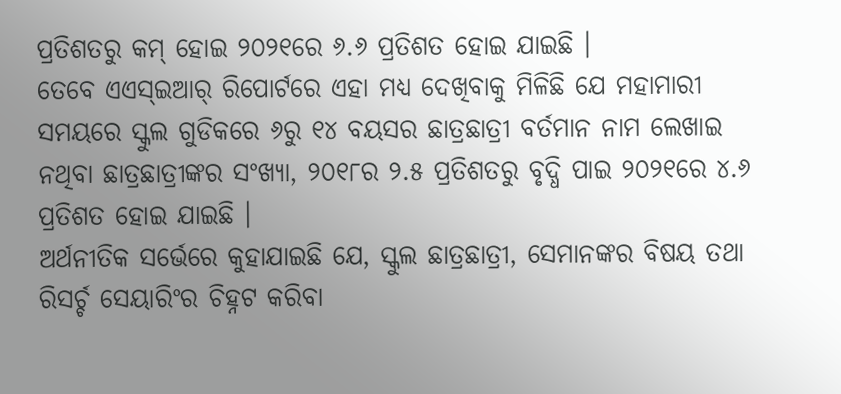ପ୍ରତିଶତରୁ କମ୍ ହୋଇ ୨୦୨୧ରେ ୬.୬ ପ୍ରତିଶତ ହୋଇ ଯାଇଛି ।
ତେବେ ଏଏସ୍ଇଆର୍ ରିପୋର୍ଟରେ ଏହା ମଧ୍ୟ ଦେଖିବାକୁ ମିଳିଛି ଯେ ମହାମାରୀ ସମୟରେ ସ୍କୁଲ ଗୁଡିକରେ ୬ରୁ ୧୪ ବୟସର ଛାତ୍ରଛାତ୍ରୀ ବର୍ତମାନ ନାମ ଲେଖାଇ ନଥିବା ଛାତ୍ରଛାତ୍ରୀଙ୍କର ସଂଖ୍ୟା, ୨୦୧୮ର ୨.୫ ପ୍ରତିଶତରୁ ବୃଦ୍ଧି ପାଇ ୨୦୨୧ରେ ୪.୬ ପ୍ରତିଶତ ହୋଇ ଯାଇଛି ।
ଅର୍ଥନୀତିକ ସର୍ଭେରେ କୁହାଯାଇଛି ଯେ, ସ୍କୁଲ ଛାତ୍ରଛାତ୍ରୀ, ସେମାନଙ୍କର ବିଷୟ ତଥା ରିସର୍ଚ୍ଚ ସେୟାରିଂର ଚିହ୍ନଟ କରିବା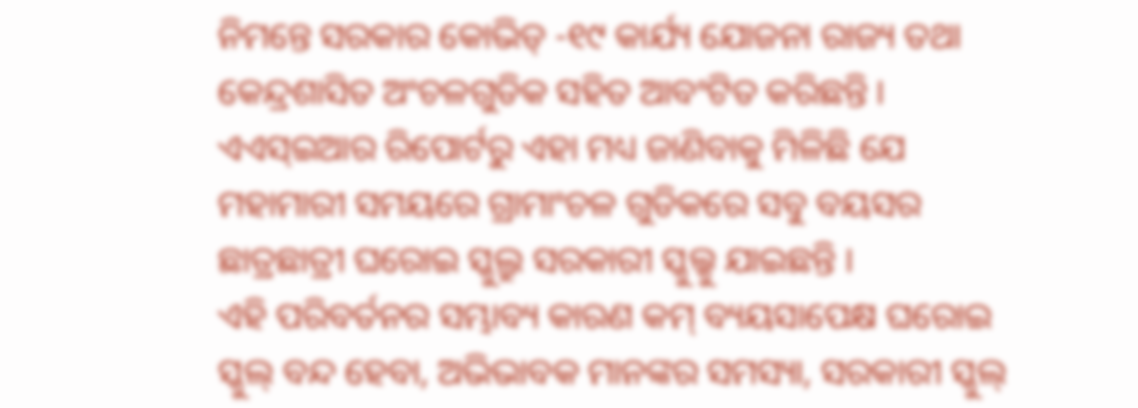ନିମନ୍ତେ ସରକାର କୋଭିଡ୍ -୧୯ କାର୍ଯ୍ୟ ଯୋଜନା ରାଜ୍ୟ ତଥା କେନ୍ଦ୍ରଶାସିତ ଅଂଚଳଗୁଡିକ ସହିତ ଆବଂଟିତ କରିଛନ୍ତି ।
ଏଏସ୍ଇଆର ରିପୋର୍ଟରୁ ଏହା ମଧ୍ୟ ଜାଣିବାକୁ ମିଳିଛି ଯେ ମହାମାରୀ ସମୟରେ ଗ୍ରାମାଂଚଳ ଗୁଡିକରେ ସବୁ ବୟସର ଛାତ୍ରଛାତ୍ରୀ ଘରୋଇ ସ୍କୁଲ୍ରୁ ସରକାରୀ ସ୍କୁଲ୍କୁ ଯାଇଛନ୍ତି ।
ଏହି ପରିବର୍ତନର ସମ୍ଭାବ୍ୟ କାରଣ କମ୍ ବ୍ୟୟସାପେକ୍ଷ ଘରୋଇ ସ୍କୁଲ୍ ବନ୍ଦ ହେବା, ଅଭିଭାବକ ମାନଙ୍କର ସମସ୍ୟା, ସରକାରୀ ସ୍କୁଲ୍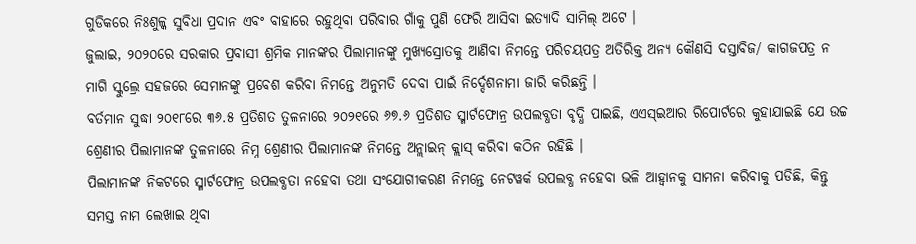ଗୁଡିକରେ ନିଃଶୁଳ୍କ ସୁବିଧା ପ୍ରଦାନ ଏବଂ ବାହାରେ ରହୁଥିବା ପରିବାର ଗାଁକୁ ପୁଣି ଫେରି ଆସିବା ଇତ୍ୟାଦି ସାମିଲ୍ ଅଟେ ।
ଜୁଲାଇ, ୨୦୨୦ରେ ସରକାର ପ୍ରବାସୀ ଶ୍ରମିକ ମାନଙ୍କର ପିଲାମାନଙ୍କୁ ମୁଖ୍ୟସ୍ରୋତକୁ ଆଣିବା ନିମନ୍ତେ ପରିଚୟପତ୍ର ଅତିରିକ୍ତ ଅନ୍ୟ କୌଣସି ଦସ୍ତାବିଜ/ କାଗଜପତ୍ର ନ ମାଗି ସ୍କୁଲ୍ରେ ସହଜରେ ସେମାନଙ୍କୁ ପ୍ରବେଶ କରିବା ନିମନ୍ତେ ଅନୁମତି ଦେବା ପାଇଁ ନିର୍ଦ୍ଦେଶନାମା ଜାରି କରିଛନ୍ତି ।
ବର୍ତମାନ ସୁଦ୍ଧା ୨୦୧୮ରେ ୩୬.୫ ପ୍ରତିଶତ ତୁଳନାରେ ୨୦୨୧ରେ ୬୭.୬ ପ୍ରତିଶତ ସ୍ମାର୍ଟଫୋନ୍ର ଉପଲବ୍ଧତା ବୃଦ୍ଧି ପାଇଛି, ଏଏସ୍ଇଆର ରିପୋର୍ଟରେ କୁହାଯାଇଛି ଯେ ଉଚ୍ଚ ଶ୍ରେଣୀର ପିଲାମାନଙ୍କ ତୁଳନାରେ ନିମ୍ନ ଶ୍ରେଣୀର ପିଲାମାନଙ୍କ ନିମନ୍ତେ ଅନ୍ଲାଇନ୍ କ୍ଲାସ୍ କରିବା କଠିନ ରହିଛି ।
ପିଲାମାନଙ୍କ ନିକଟରେ ସ୍ମାର୍ଟଫୋନ୍ର ଉପଲବ୍ଧତା ନହେବା ତଥା ସଂଯୋଗୀକରଣ ନିମନ୍ତେ ନେଟୱର୍କ ଉପଲବ୍ଧ ନହେବା ଭଳି ଆହ୍ୱାନକୁ ସାମନା କରିବାକୁ ପଡିଛି, କିନ୍ତୁ ସମସ୍ତ ନାମ ଲେଖାଇ ଥିବା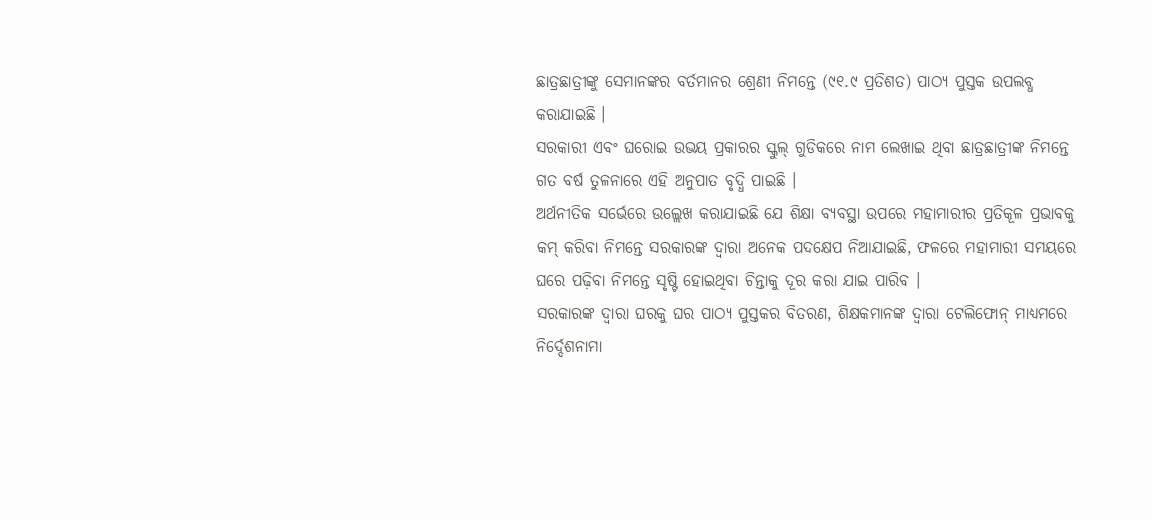ଛାତ୍ରଛାତ୍ରୀଙ୍କୁ ସେମାନଙ୍କର ବର୍ତମାନର ଶ୍ରେଣୀ ନିମନ୍ତେ (୯୧.୯ ପ୍ରତିଶତ) ପାଠ୍ୟ ପୁସ୍ତକ ଉପଲବ୍ଧ କରାଯାଇଛି ।
ସରକାରୀ ଏବଂ ଘରୋଇ ଉଭୟ ପ୍ରକାରର ସ୍କୁଲ୍ ଗୁଡିକରେ ନାମ ଲେଖାଇ ଥିବା ଛାତ୍ରଛାତ୍ରୀଙ୍କ ନିମନ୍ତେ ଗତ ବର୍ଷ ତୁଳନାରେ ଏହି ଅନୁପାତ ବୃଦ୍ଧି ପାଇଛି ।
ଅର୍ଥନୀତିକ ସର୍ଭେରେ ଉଲ୍ଲେଖ କରାଯାଇଛି ଯେ ଶିକ୍ଷା ବ୍ୟବସ୍ଥା ଉପରେ ମହାମାରୀର ପ୍ରତିକୂଳ ପ୍ରଭାବକୁ କମ୍ କରିବା ନିମନ୍ତେ ସରକାରଙ୍କ ଦ୍ୱାରା ଅନେକ ପଦକ୍ଷେପ ନିଆଯାଇଛି, ଫଳରେ ମହାମାରୀ ସମୟରେ ଘରେ ପଢ଼ିବା ନିମନ୍ତେ ସୃଷ୍ଟି ହୋଇଥିବା ଚିନ୍ତାକୁ ଦୂର କରା ଯାଇ ପାରିବ ।
ସରକାରଙ୍କ ଦ୍ୱାରା ଘରକୁ ଘର ପାଠ୍ୟ ପୁସ୍ତକର ବିତରଣ, ଶିକ୍ଷକମାନଙ୍କ ଦ୍ୱାରା ଟେଲିଫୋନ୍ ମାଧ୍ୟମରେ ନିର୍ଦ୍ଦେଶନାମା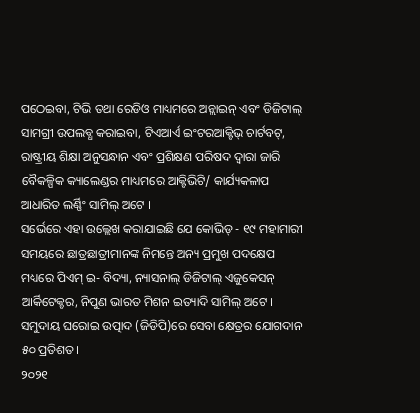ପଠେଇବା, ଟିଭି ତଥା ରେଡିଓ ମାଧ୍ୟମରେ ଅନ୍ଲାଇନ୍ ଏବଂ ଡିଜିଟାଲ୍ ସାମଗ୍ରୀ ଉପଲବ୍ଧ କରାଇବା, ଟିଏଆର୍ଏ ଇଂଟରଆକ୍ଟିଭ୍ ଚାର୍ଟବଟ୍, ରାଷ୍ଟ୍ରୀୟ ଶିକ୍ଷା ଅନୁସନ୍ଧାନ ଏବଂ ପ୍ରଶିକ୍ଷଣ ପରିଷଦ ଦ୍ୱାରା ଜାରି ବୈକଳ୍ପିକ କ୍ୟାଲେଣ୍ଡର ମାଧ୍ୟମରେ ଆକ୍ଟିଭିଟି/ କାର୍ଯ୍ୟକଳାପ ଆଧାରିତ ଲର୍ଣ୍ଣିଂ ସାମିଲ୍ ଅଟେ ।
ସର୍ଭେରେ ଏହା ଉଲ୍ଲେଖ କରାଯାଇଛି ଯେ କୋଭିଡ୍ - ୧୯ ମହାମାରୀ ସମୟରେ ଛାତ୍ରଛାତ୍ରୀମାନଙ୍କ ନିମନ୍ତେ ଅନ୍ୟ ପ୍ରମୁଖ ପଦକ୍ଷେପ ମଧ୍ୟରେ ପିଏମ୍ ଇ- ବିଦ୍ୟା, ନ୍ୟାସନାଲ୍ ଡିଜିଟାଲ୍ ଏଜୁକେସନ୍ ଆର୍କିଟେକ୍ଚର, ନିପୁଣ ଭାରତ ମିଶନ ଇତ୍ୟାଦି ସାମିଲ୍ ଅଟେ ।
ସମୁଦାୟ ଘରୋଇ ଉତ୍ପାଦ (ଜିଡିପି)ରେ ସେବା କ୍ଷେତ୍ରର ଯୋଗଦାନ ୫୦ ପ୍ରତିଶତ।
୨୦୨୧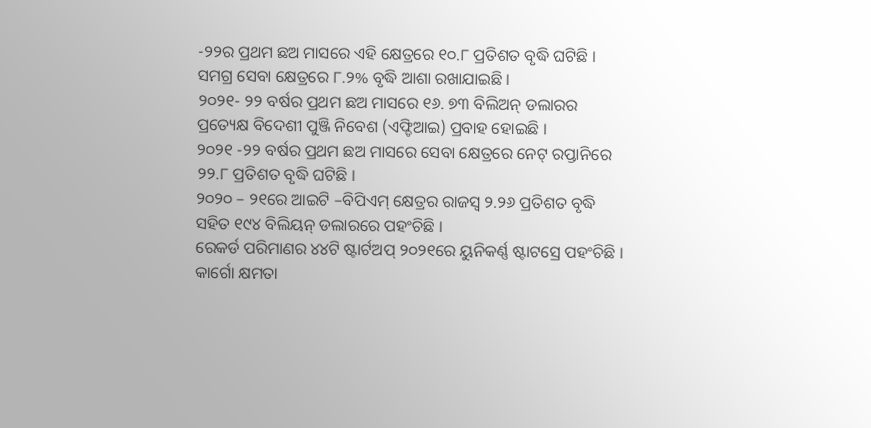-୨୨ର ପ୍ରଥମ ଛଅ ମାସରେ ଏହି କ୍ଷେତ୍ରରେ ୧୦.୮ ପ୍ରତିଶତ ବୃଦ୍ଧି ଘଟିଛି ।
ସମଗ୍ର ସେବା କ୍ଷେତ୍ରରେ ୮.୨% ବୃଦ୍ଧି ଆଶା ରଖାଯାଇଛି ।
୨୦୨୧- ୨୨ ବର୍ଷର ପ୍ରଥମ ଛଅ ମାସରେ ୧୬. ୭୩ ବିଲିଅନ୍ ଡଲାରର ପ୍ରତ୍ୟେକ୍ଷ ବିଦେଶୀ ପୁଞ୍ଜି ନିବେଶ (ଏଫ୍ଡିଆଇ) ପ୍ରବାହ ହୋଇଛି ।
୨୦୨୧ -୨୨ ବର୍ଷର ପ୍ରଥମ ଛଅ ମାସରେ ସେବା କ୍ଷେତ୍ରରେ ନେଟ୍ ରପ୍ତାନିରେ ୨୨.୮ ପ୍ରତିଶତ ବୃଦ୍ଧି ଘଟିଛି ।
୨୦୨୦ – ୨୧ରେ ଆଇଟି –ବିପିଏମ୍ କ୍ଷେତ୍ରର ରାଜସ୍ୱ ୨.୨୬ ପ୍ରତିଶତ ବୃଦ୍ଧି ସହିତ ୧୯୪ ବିଲିୟନ୍ ଡଲାରରେ ପହଂଚିଛି ।
ରେକର୍ଡ ପରିମାଣର ୪୪ଟି ଷ୍ଟାର୍ଟଅପ୍ ୨୦୨୧ରେ ୟୁନିକର୍ଣ୍ଣ ଷ୍ଟାଟସ୍ରେ ପହଂଚିଛି ।
କାର୍ଗୋ କ୍ଷମତା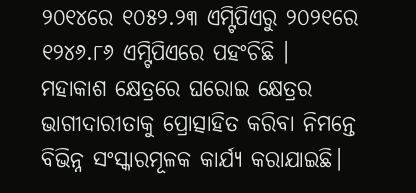୨୦୧୪ରେ ୧୦୫୨.୨୩ ଏମ୍ଟିପିଏରୁ ୨୦୨୧ରେ ୧୨୪୬.୮୬ ଏମ୍ଟିପିଏରେ ପହଂଚିଛି ।
ମହାକାଶ କ୍ଷେତ୍ରରେ ଘରୋଇ କ୍ଷେତ୍ରର ଭାଗୀଦାରୀତାକୁ ପ୍ରୋତ୍ସାହିତ କରିବା ନିମନ୍ତେ ବିଭିନ୍ନ ସଂସ୍କାରମୂଳକ କାର୍ଯ୍ୟ କରାଯାଇଛି।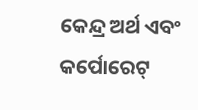କେନ୍ଦ୍ର ଅର୍ଥ ଏବଂ କର୍ପୋରେଟ୍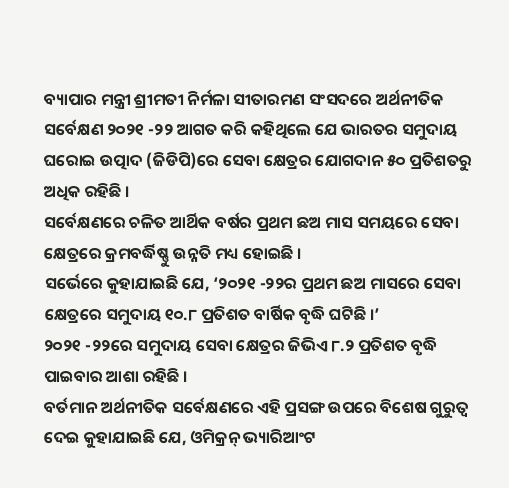ବ୍ୟାପାର ମନ୍ତ୍ରୀ ଶ୍ରୀମତୀ ନିର୍ମଳା ସୀତାରମଣ ସଂସଦରେ ଅର୍ଥନୀତିକ ସର୍ବେକ୍ଷଣ ୨୦୨୧ -୨୨ ଆଗତ କରି କହିଥିଲେ ଯେ ଭାରତର ସମୁଦାୟ ଘରୋଇ ଉତ୍ପାଦ (ଜିଡିପି)ରେ ସେବା କ୍ଷେତ୍ରର ଯୋଗଦାନ ୫୦ ପ୍ରତିଶତରୁ ଅଧିକ ରହିଛି ।
ସର୍ବେକ୍ଷଣରେ ଚଳିତ ଆର୍ଥିକ ବର୍ଷର ପ୍ରଥମ ଛଅ ମାସ ସମୟରେ ସେବା କ୍ଷେତ୍ରରେ କ୍ରମବର୍ଦ୍ଧିଷ୍ଣୁ ଉନ୍ନତି ମଧ୍ୟ ହୋଇଛି ।
ସର୍ଭେରେ କୁହାଯାଇଛି ଯେ, ‘୨୦୨୧ -୨୨ର ପ୍ରଥମ ଛଅ ମାସରେ ସେବା କ୍ଷେତ୍ରରେ ସମୁଦାୟ ୧୦.୮ ପ୍ରତିଶତ ବାର୍ଷିକ ବୃଦ୍ଧି ଘଟିଛି ।’
୨୦୨୧ -୨୨ରେ ସମୁଦାୟ ସେବା କ୍ଷେତ୍ରର ଜିଭିଏ ୮.୨ ପ୍ରତିଶତ ବୃଦ୍ଧି ପାଇବାର ଆଶା ରହିଛି ।
ବର୍ତମାନ ଅର୍ଥନୀତିକ ସର୍ବେକ୍ଷଣରେ ଏହି ପ୍ରସଙ୍ଗ ଉପରେ ବିଶେଷ ଗୁରୁତ୍ୱ ଦେଇ କୁହାଯାଇଛି ଯେ, ଓମିକ୍ରନ୍ ଭ୍ୟାରିଆଂଟ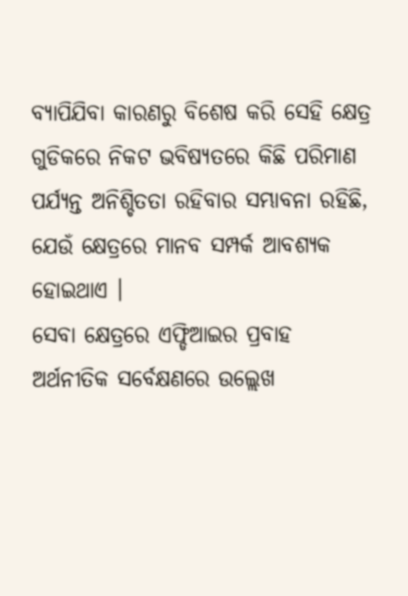ବ୍ୟାପିଯିବା କାରଣରୁ ବିଶେଷ କରି ସେହି କ୍ଷେତ୍ର ଗୁଡିକରେ ନିକଟ ଭବିଷ୍ୟତରେ କିଛି ପରିମାଣ ପର୍ଯ୍ୟନ୍ତ ଅନିଶ୍ଚିତତା ରହିବାର ସମ୍ଭାବନା ରହିଛି, ଯେଉଁ କ୍ଷେତ୍ରରେ ମାନବ ସମ୍ପର୍କ ଆବଶ୍ୟକ ହୋଇଥାଏ ।
ସେବା କ୍ଷେତ୍ରରେ ଏଫ୍ଡିଆଇର ପ୍ରବାହ
ଅର୍ଥନୀତିକ ସର୍ବେକ୍ଷଣରେ ଉଲ୍ଲେଖ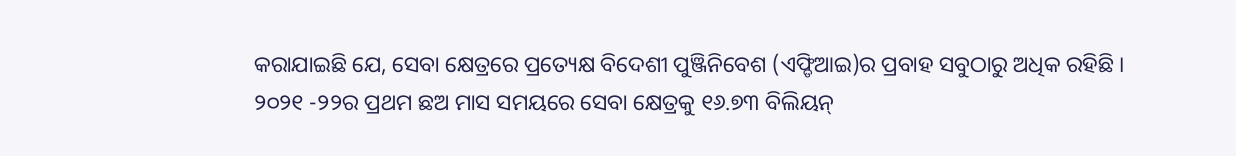କରାଯାଇଛି ଯେ, ସେବା କ୍ଷେତ୍ରରେ ପ୍ରତ୍ୟେକ୍ଷ ବିଦେଶୀ ପୁଞ୍ଜିନିବେଶ (ଏଫ୍ଡିଆଇ)ର ପ୍ରବାହ ସବୁଠାରୁ ଅଧିକ ରହିଛି ।
୨୦୨୧ -୨୨ର ପ୍ରଥମ ଛଅ ମାସ ସମୟରେ ସେବା କ୍ଷେତ୍ରକୁ ୧୬.୭୩ ବିଲିୟନ୍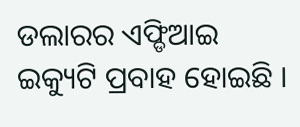ଡଲାରର ଏଫ୍ଡିଆଇ ଇକ୍ୟୁଟି ପ୍ରବାହ ହୋଇଛି ।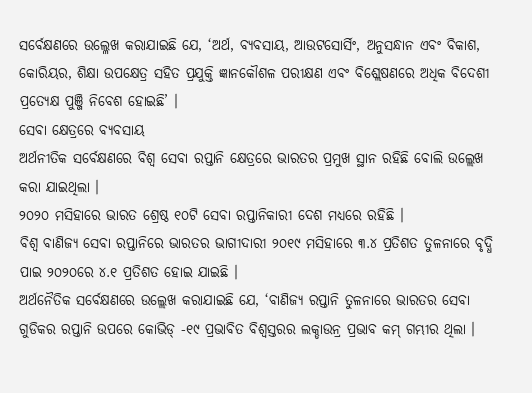ସର୍ବେକ୍ଷଣରେ ଉଲ୍ଳେଖ କରାଯାଇଛି ଯେ, ‘ଅର୍ଥ, ବ୍ୟବସାୟ, ଆଉଟସୋର୍ସିଂ, ଅନୁସନ୍ଧାନ ଏବଂ ବିକାଶ, କୋରିୟର, ଶିକ୍ଷା ଉପକ୍ଷେତ୍ର ସହିତ ପ୍ରଯୁକ୍ତି ଜ୍ଞାନକୌଶଳ ପରୀକ୍ଷଣ ଏବଂ ବିଶ୍ଲେଷଣରେ ଅଧିକ ବିଦେଶୀ ପ୍ରତ୍ୟେକ୍ଷ ପୁଞ୍ଜି ନିବେଶ ହୋଇଛି’ ।
ସେବା କ୍ଷେତ୍ରରେ ବ୍ୟବସାୟ
ଅର୍ଥନୀତିକ ସର୍ବେକ୍ଷଣରେ ବିଶ୍ୱ ସେବା ରପ୍ତାନି କ୍ଷେତ୍ରରେ ଭାରତର ପ୍ରମୁଖ ସ୍ଥାନ ରହିଛି ବୋଲି ଉଲ୍ଲେଖ କରା ଯାଇଥିଲା ।
୨୦୨୦ ମସିହାରେ ଭାରତ ଶ୍ରେଷ୍ଠ ୧୦ଟି ସେବା ରପ୍ତାନିକାରୀ ଦେଶ ମଧ୍ୟରେ ରହିଛି ।
ବିଶ୍ୱ ବାଣିଜ୍ୟ ସେବା ରପ୍ତାନିରେ ଭାରତର ଭାଗୀଦାରୀ ୨୦୧୯ ମସିହାରେ ୩.୪ ପ୍ରତିଶତ ତୁଳନାରେ ବୃଦ୍ଧି ପାଇ ୨୦୨୦ରେ ୪.୧ ପ୍ରତିଶତ ହୋଇ ଯାଇଛି ।
ଅର୍ଥନୈତିକ ସର୍ବେକ୍ଷଣରେ ଉଲ୍ଲେଖ କରାଯାଇଛି ଯେ, ‘ବାଣିଜ୍ୟ ରପ୍ତାନି ତୁଳନାରେ ଭାରତର ସେବା ଗୁଡିକର ରପ୍ତାନି ଉପରେ କୋଭିଡ୍ -୧୯ ପ୍ରଭାବିତ ବିଶ୍ୱସ୍ତରର ଲକ୍ଡାଉନ୍ର ପ୍ରଭାବ କମ୍ ଗମ୍ଭୀର ଥିଲା ।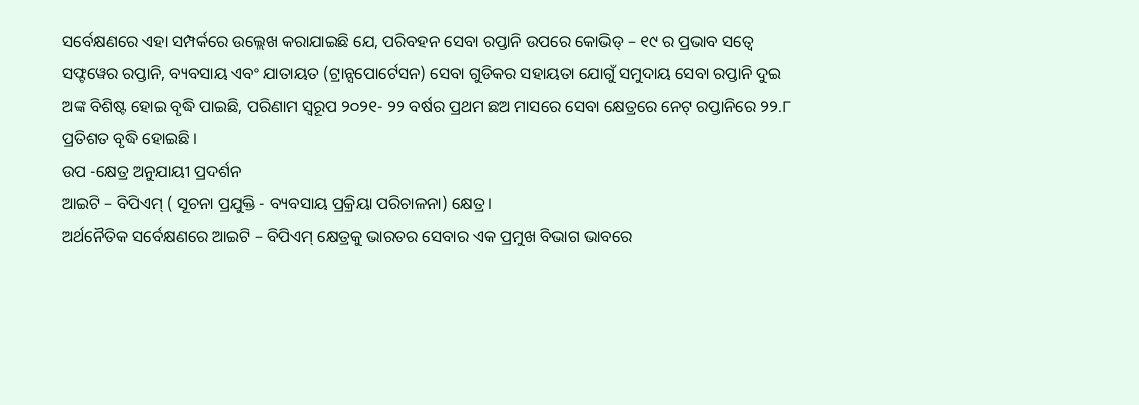ସର୍ବେକ୍ଷଣରେ ଏହା ସମ୍ପର୍କରେ ଉଲ୍ଲେଖ କରାଯାଇଛି ଯେ, ପରିବହନ ସେବା ରପ୍ତାନି ଉପରେ କୋଭିଡ୍ – ୧୯ ର ପ୍ରଭାବ ସତ୍ୱେ ସଫ୍ଟୱେର ରପ୍ତାନି, ବ୍ୟବସାୟ ଏବଂ ଯାତାୟତ (ଟ୍ରାନ୍ସପୋର୍ଟେସନ) ସେବା ଗୁଡିକର ସହାୟତା ଯୋଗୁଁ ସମୁଦାୟ ସେବା ରପ୍ତାନି ଦୁଇ ଅଙ୍କ ବିଶିଷ୍ଟ ହୋଇ ବୃଦ୍ଧି ପାଇଛି, ପରିଣାମ ସ୍ୱରୂପ ୨୦୨୧- ୨୨ ବର୍ଷର ପ୍ରଥମ ଛଅ ମାସରେ ସେବା କ୍ଷେତ୍ରରେ ନେଟ୍ ରପ୍ତାନିରେ ୨୨.୮ ପ୍ରତିଶତ ବୃଦ୍ଧି ହୋଇଛି ।
ଉପ -କ୍ଷେତ୍ର ଅନୁଯାୟୀ ପ୍ରଦର୍ଶନ
ଆଇଟି – ବିପିଏମ୍ ( ସୂଚନା ପ୍ରଯୁକ୍ତି - ବ୍ୟବସାୟ ପ୍ରକ୍ରିୟା ପରିଚାଳନା) କ୍ଷେତ୍ର।
ଅର୍ଥନୈତିକ ସର୍ବେକ୍ଷଣରେ ଆଇଟି – ବିପିଏମ୍ କ୍ଷେତ୍ରକୁ ଭାରତର ସେବାର ଏକ ପ୍ରମୁଖ ବିଭାଗ ଭାବରେ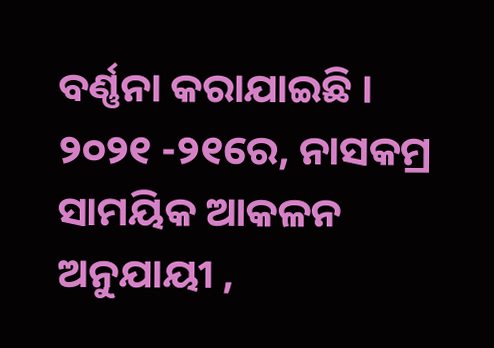ବର୍ଣ୍ଣନା କରାଯାଇଛି ।
୨୦୨୧ -୨୧ରେ, ନାସକମ୍ର ସାମୟିକ ଆକଳନ ଅନୁଯାୟୀ ,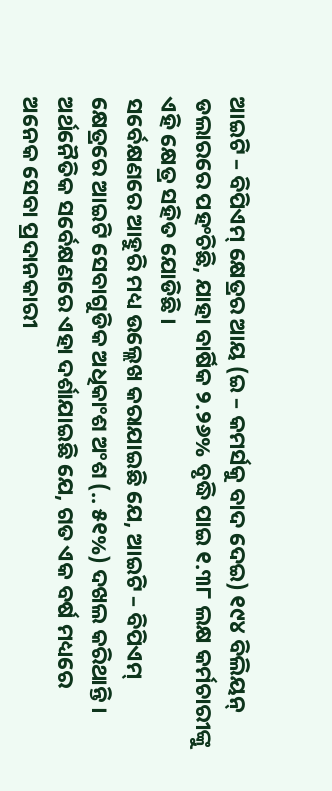ଆଇଟି – ବିପିଏମ୍ କ୍ଷେତ୍ରର ଆୟ (ଇ – କମର୍ସକୁ ବାଦ ଦେଇ) ୧୯୪ ବିଲିୟନ୍ ଡଲାରରେ ପହଂଚିଛି, ଯାହା ବାର୍ଷିକ ୨.୨୬% ବୃଦ୍ଧି ପାଇ ୧.୩୮ ଲକ୍ଷ କର୍ମଚାରୀଙ୍କୁ ଏହି କ୍ଷେତ୍ର ସହିତ ଯୋଡିଛି ।
ସର୍ବେକ୍ଷଣରେ ଆହୁରି ମଧ୍ୟ ଉଲ୍ଲେଖ କରାଯାଇଛି ଯେ, ଆଇଟି – ବିପିଏମ୍ କ୍ଷେତ୍ରରେ ଆଇଟି ସେବାଗୁଡିକ ଅଧିକାଂଶ ଅଂଶ (.. ୫୧%) ଦଖଲ କରିଥାନ୍ତି ।
ଅର୍ଥନୈତିକ ସର୍ବେକ୍ଷଣରେ ଏହା ଦର୍ଶାଯାଇଛି ଯେ, ଗତ ଏକ ବର୍ଷ ମଧ୍ୟରେ ଅନେକ ସେବା ପ୍ରଦାନକାରୀ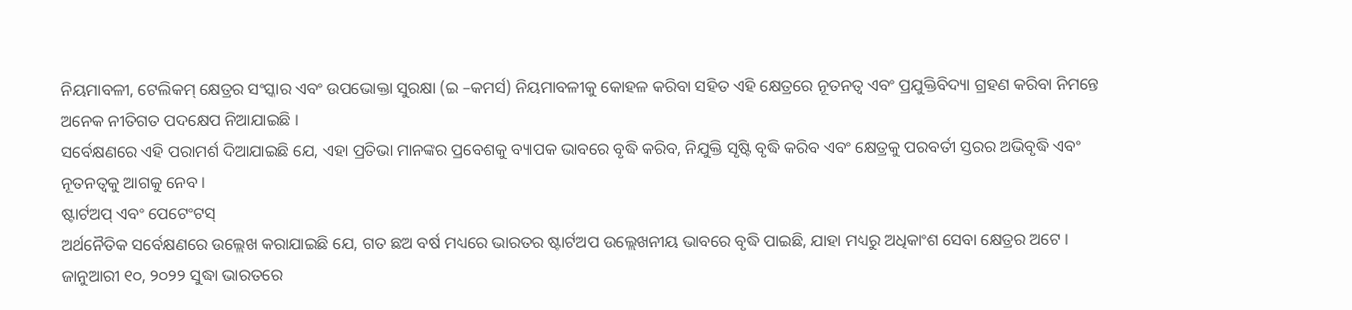ନିୟମାବଳୀ, ଟେଲିକମ୍ କ୍ଷେତ୍ରର ସଂସ୍କାର ଏବଂ ଉପଭୋକ୍ତା ସୁରକ୍ଷା (ଇ –କମର୍ସ) ନିୟମାବଳୀକୁ କୋହଳ କରିବା ସହିତ ଏହି କ୍ଷେତ୍ରରେ ନୂତନତ୍ୱ ଏବଂ ପ୍ରଯୁକ୍ତିବିଦ୍ୟା ଗ୍ରହଣ କରିବା ନିମନ୍ତେ ଅନେକ ନୀତିଗତ ପଦକ୍ଷେପ ନିଆଯାଇଛି ।
ସର୍ବେକ୍ଷଣରେ ଏହି ପରାମର୍ଶ ଦିଆଯାଇଛି ଯେ, ଏହା ପ୍ରତିଭା ମାନଙ୍କର ପ୍ରବେଶକୁ ବ୍ୟାପକ ଭାବରେ ବୃଦ୍ଧି କରିବ, ନିଯୁକ୍ତି ସୃଷ୍ଟି ବୃଦ୍ଧି କରିବ ଏବଂ କ୍ଷେତ୍ରକୁ ପରବର୍ତୀ ସ୍ତରର ଅଭିବୃଦ୍ଧି ଏବଂ ନୂତନତ୍ୱକୁ ଆଗକୁ ନେବ ।
ଷ୍ଟାର୍ଟଅପ୍ ଏବଂ ପେଟେଂଟସ୍
ଅର୍ଥନୈତିକ ସର୍ବେକ୍ଷଣରେ ଉଲ୍ଲେଖ କରାଯାଇଛି ଯେ, ଗତ ଛଅ ବର୍ଷ ମଧ୍ୟରେ ଭାରତର ଷ୍ଟାର୍ଟଅପ ଉଲ୍ଲେଖନୀୟ ଭାବରେ ବୃଦ୍ଧି ପାଇଛି, ଯାହା ମଧ୍ୟରୁ ଅଧିକାଂଶ ସେବା କ୍ଷେତ୍ରର ଅଟେ ।
ଜାନୁଆରୀ ୧୦, ୨୦୨୨ ସୁଦ୍ଧା ଭାରତରେ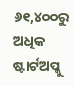୬୧,୪୦୦ରୁ ଅଧିକ ଷ୍ଟାର୍ଟଅପ୍କୁ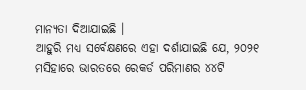ମାନ୍ୟତା ଦିଆଯାଇଛି ।
ଆହୁରି ମଧ୍ୟ ସର୍ବେକ୍ଷଣରେ ଏହା ଦର୍ଶାଯାଇଛି ଯେ, ୨୦୨୧ ମସିହାରେ ଭାରତରେ ରେକର୍ଡ ପରିମାଣର ୪୪ଟି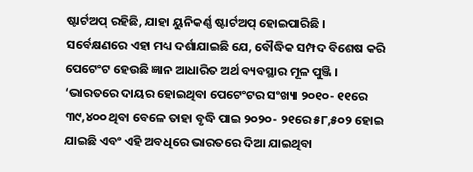ଷ୍ଟାର୍ଟଅପ୍ ରହିଛି, ଯାହା ୟୁନିକର୍ଣ୍ଣ ଷ୍ଟାର୍ଟଅପ୍ ହୋଇପାରିଛି ।
ସର୍ବେକ୍ଷଣରେ ଏହା ମଧ୍ୟ ଦର୍ଶାଯାଇଛି ଯେ, ବୌଦ୍ଧିକ ସମ୍ପଦ ବିଶେଷ କରି ପେଟେଂଟ ହେଉଛି ଜ୍ଞାନ ଆଧାରିତ ଅର୍ଥ ବ୍ୟବସ୍ଥାର ମୂଳ ପୁଞ୍ଜି ।
‘ଭାରତରେ ଦାୟର ହୋଇଥିବା ପେଟେଂଟର ସଂଖ୍ୟା ୨୦୧୦- ୧୧ରେ ୩୯,୪୦୦ ଥିବା ବେଳେ ତାହା ବୃଦ୍ଧି ପାଇ ୨୦୨୦- ୨୧ରେ ୫୮,୫୦୨ ହୋଇ ଯାଇଛି ଏବଂ ଏହି ଅବଧିରେ ଭାରତରେ ଦିଆ ଯାଇଥିବା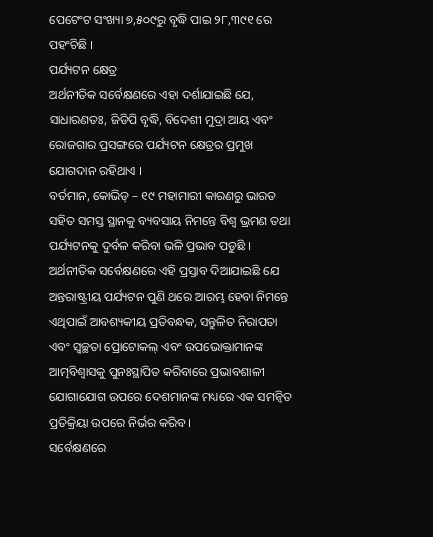ପେଟେଂଟ ସଂଖ୍ୟା ୭,୫୦୯ରୁ ବୃଦ୍ଧି ପାଇ ୨୮,୩୯୧ ରେ ପହଂଚିଛି ।
ପର୍ଯ୍ୟଟନ କ୍ଷେତ୍ର
ଅର୍ଥନୀତିକ ସର୍ବେକ୍ଷଣରେ ଏହା ଦର୍ଶାଯାଇଛି ଯେ, ସାଧାରଣତଃ, ଜିଡିପି ବୃଦ୍ଧି, ବିଦେଶୀ ମୁଦ୍ରା ଆୟ ଏବଂ ରୋଜଗାର ପ୍ରସଙ୍ଗରେ ପର୍ଯ୍ୟଟନ କ୍ଷେତ୍ରର ପ୍ରମୁଖ ଯୋଗଦାନ ରହିଥାଏ ।
ବର୍ତମାନ, କୋଭିଡ୍ – ୧୯ ମହାମାରୀ କାରଣରୁ ଭାରତ ସହିତ ସମସ୍ତ ସ୍ଥାନକୁ ବ୍ୟବସାୟ ନିମନ୍ତେ ବିଶ୍ୱ ଭ୍ରମଣ ତଥା ପର୍ଯ୍ୟଟନକୁ ଦୁର୍ବଳ କରିବା ଭଳି ପ୍ରଭାବ ପଡୁଛି ।
ଅର୍ଥନୀତିକ ସର୍ବେକ୍ଷଣରେ ଏହି ପ୍ରସ୍ତାବ ଦିଆଯାଇଛି ଯେ ଅନ୍ତରାଷ୍ଟ୍ରୀୟ ପର୍ଯ୍ୟଟନ ପୁଣି ଥରେ ଆରମ୍ଭ ହେବା ନିମନ୍ତେ ଏଥିପାଇଁ ଆବଶ୍ୟକୀୟ ପ୍ରତିବନ୍ଧକ, ସନ୍ତୁଳିତ ନିରାପତା ଏବଂ ସ୍ୱଚ୍ଛତା ପ୍ରୋଟୋକଲ୍ ଏବଂ ଉପଭୋକ୍ତାମାନଙ୍କ ଆତ୍ମବିଶ୍ୱାସକୁ ପୁନଃସ୍ଥାପିତ କରିବାରେ ପ୍ରଭାବଶାଳୀ ଯୋଗାଯୋଗ ଉପରେ ଦେଶମାନଙ୍କ ମଧ୍ୟରେ ଏକ ସମନ୍ୱିତ ପ୍ରତିକ୍ରିୟା ଉପରେ ନିର୍ଭର କରିବ ।
ସର୍ବେକ୍ଷଣରେ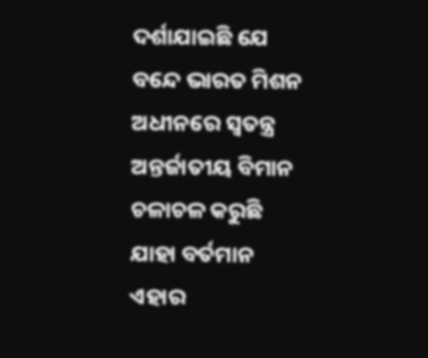ଦର୍ଶାଯାଇଛି ଯେ ବନ୍ଦେ ଭାରତ ମିଶନ ଅଧୀନରେ ସ୍ୱତନ୍ତ୍ର ଅନ୍ତର୍ଜାତୀୟ ବିମାନ ଚଳାଚଳ କରୁଛି ଯାହା ବର୍ତମାନ ଏହାର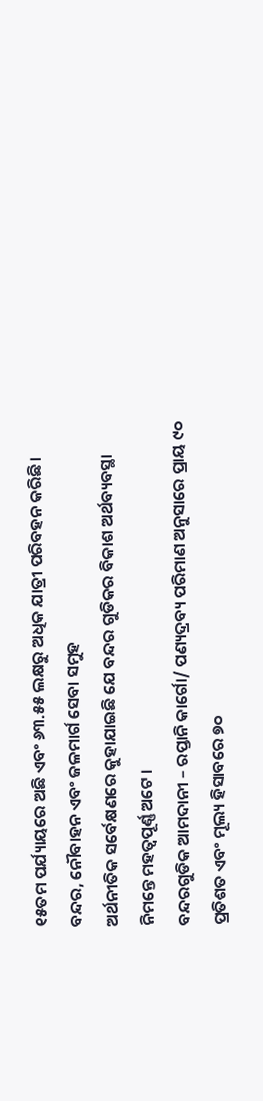୧୫ତମ ପର୍ଯ୍ୟାୟରେ ଅଛି ଏବଂ ୬୩.୫୫ ଲକ୍ଷରୁ ଅଧିକ ଯାତ୍ରୀ ପରିବହନ କରିଛି ।
ବନ୍ଦର, ନୌବାହନ ଏବଂ ଜଳମାର୍ଗ ସେବା ସମୁହ
ଅର୍ଥନୀତିକ ସର୍ବେକ୍ଷଣରେ କୁହାଯାଇଛି ଯେ ବନ୍ଦର ଗୁଡିକର ବିକାଶ ଅର୍ଥବ୍ୟବସ୍ଥା ନିମନ୍ତେ ମହତ୍ୱପୂର୍ଣ୍ଣ ଅଟେ ।
ବନ୍ଦରଗୁଡିକ ଆମଦାନୀ – ରପ୍ତାନି କାର୍ଗୋ/ ପଣ୍ୟଦ୍ରବ୍ୟ ପରିମାଣ ଅନୁସାରେ ପ୍ରାୟ ୯୦ ପ୍ରତିଶତ ଏବଂ ମୂଲ୍ୟ ହିସାବରେ ୭୦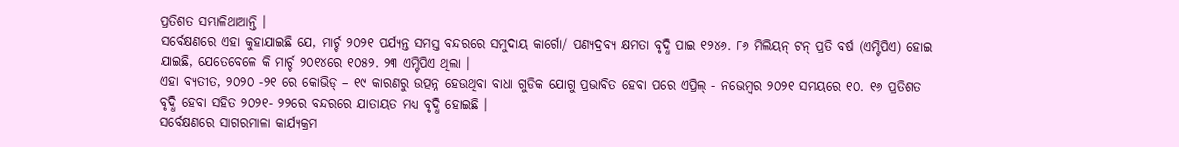ପ୍ରତିଶତ ସମ୍ଭାଳିଥାଆନ୍ତି ।
ସର୍ବେକ୍ଷଣରେ ଏହା କୁହାଯାଇଛି ଯେ, ମାର୍ଚ୍ଚ ୨୦୨୧ ପର୍ଯ୍ୟନ୍ତ ସମସ୍ତ ବନ୍ଦରରେ ସମୁଦାୟ କାର୍ଗୋ/ ପଣ୍ୟଦ୍ରବ୍ୟ କ୍ଷମତା ବୃଦ୍ଧି ପାଇ ୧୨୪୬. ୮୬ ମିଲିୟନ୍ ଟନ୍ ପ୍ରତି ବର୍ଷ (ଏମ୍ଟିପିଏ) ହୋଇ ଯାଇଛି, ଯେତେବେଳେ କି ମାର୍ଚ୍ଚ ୨୦୧୪ରେ ୧୦୫୨. ୨୩ ଏମ୍ଟିପିଏ ଥିଲା ।
ଏହା ବ୍ୟତୀତ, ୨୦୨୦ -୨୧ ରେ କୋଭିଡ୍ – ୧୯ କାରଣରୁ ଉତ୍ପନ୍ନ ହେଉଥିବା ବାଧା ଗୁଡିକ ଯୋଗୁ ପ୍ରଭାବିତ ହେବା ପରେ ଏପ୍ରିଲ୍ - ନଭେମ୍ବର ୨୦୨୧ ସମୟରେ ୧୦. ୧୬ ପ୍ରତିଶତ ବୃଦ୍ଧି ହେବା ସହିତ ୨୦୨୧- ୨୨ରେ ବନ୍ଦରରେ ଯାତାୟତ ମଧ୍ୟ ବୃଦ୍ଧି ହୋଇଛି ।
ସର୍ବେକ୍ଷଣରେ ସାଗରମାଳା କାର୍ଯ୍ୟକ୍ରମ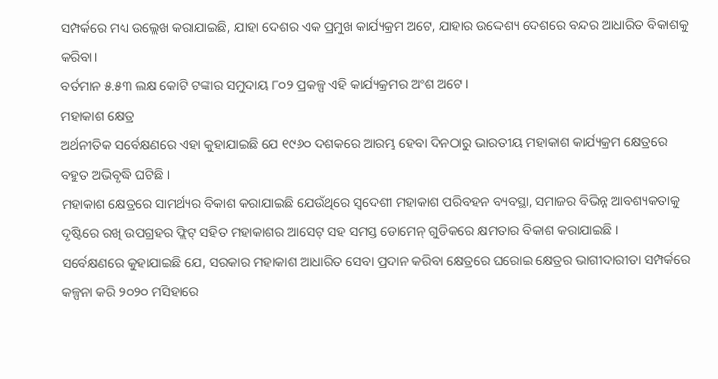ସମ୍ପର୍କରେ ମଧ୍ୟ ଉଲ୍ଲେଖ କରାଯାଇଛି, ଯାହା ଦେଶର ଏକ ପ୍ରମୁଖ କାର୍ଯ୍ୟକ୍ରମ ଅଟେ, ଯାହାର ଉଦ୍ଦେଶ୍ୟ ଦେଶରେ ବନ୍ଦର ଆଧାରିତ ବିକାଶକୁ କରିବା।
ବର୍ତମାନ ୫.୫୩ ଲକ୍ଷ କୋଟି ଟଙ୍କାର ସମୁଦାୟ ୮୦୨ ପ୍ରକଳ୍ପ ଏହି କାର୍ଯ୍ୟକ୍ରମର ଅଂଶ ଅଟେ ।
ମହାକାଶ କ୍ଷେତ୍ର
ଅର୍ଥନୀତିକ ସର୍ବେକ୍ଷଣରେ ଏହା କୁହାଯାଇଛି ଯେ ୧୯୬୦ ଦଶକରେ ଆରମ୍ଭ ହେବା ଦିନଠାରୁ ଭାରତୀୟ ମହାକାଶ କାର୍ଯ୍ୟକ୍ରମ କ୍ଷେତ୍ରରେ ବହୁତ ଅଭିବୃଦ୍ଧି ଘଟିଛି ।
ମହାକାଶ କ୍ଷେତ୍ରରେ ସାମର୍ଥ୍ୟର ବିକାଶ କରାଯାଇଛି ଯେଉଁଥିରେ ସ୍ୱଦେଶୀ ମହାକାଶ ପରିବହନ ବ୍ୟବସ୍ଥା, ସମାଜର ବିଭିନ୍ନ ଆବଶ୍ୟକତାକୁ ଦୃଷ୍ଟିରେ ରଖି ଉପଗ୍ରହର ଫ୍ଲିଟ୍ ସହିତ ମହାକାଶର ଆସେଟ୍ ସହ ସମସ୍ତ ଡୋମେନ୍ ଗୁଡିକରେ କ୍ଷମତାର ବିକାଶ କରାଯାଇଛି ।
ସର୍ବେକ୍ଷଣରେ କୁହାଯାଇଛି ଯେ, ସରକାର ମହାକାଶ ଆଧାରିତ ସେବା ପ୍ରଦାନ କରିବା କ୍ଷେତ୍ରରେ ଘରୋଇ କ୍ଷେତ୍ରର ଭାଗୀଦାରୀତା ସମ୍ପର୍କରେ କଳ୍ପନା କରି ୨୦୨୦ ମସିହାରେ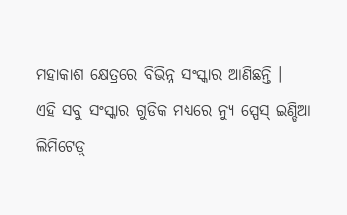ମହାକାଶ କ୍ଷେତ୍ରରେ ବିଭିନ୍ନ ସଂସ୍କାର ଆଣିଛନ୍ତି ।
ଏହି ସବୁ ସଂସ୍କାର ଗୁଡିକ ମଧ୍ୟରେ ନ୍ୟୁ ସ୍ପେସ୍ ଇଣ୍ଡିଆ ଲିମିଟେଡ଼୍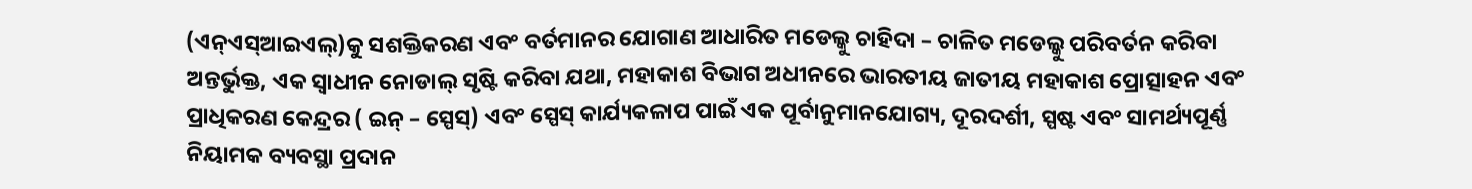(ଏନ୍ଏସ୍ଆଇଏଲ୍)କୁ ସଶକ୍ତିକରଣ ଏବଂ ବର୍ତମାନର ଯୋଗାଣ ଆଧାରିତ ମଡେଲ୍କୁ ଚାହିଦା – ଚାଳିତ ମଡେଲ୍କୁ ପରିବର୍ତନ କରିବା ଅନ୍ତର୍ଭୁକ୍ତ, ଏକ ସ୍ୱାଧୀନ ନୋଡାଲ୍ ସୃଷ୍ଟି କରିବା ଯଥା, ମହାକାଶ ବିଭାଗ ଅଧୀନରେ ଭାରତୀୟ ଜାତୀୟ ମହାକାଶ ପ୍ରୋତ୍ସାହନ ଏବଂ ପ୍ରାଧିକରଣ କେନ୍ଦ୍ରର ( ଇନ୍ – ସ୍ପେସ୍) ଏବଂ ସ୍ପେସ୍ କାର୍ଯ୍ୟକଳାପ ପାଇଁ ଏକ ପୂର୍ବାନୁମାନଯୋଗ୍ୟ, ଦୂରଦର୍ଶୀ, ସ୍ପଷ୍ଟ ଏବଂ ସାମର୍ଥ୍ୟପୂର୍ଣ୍ଣ ନିୟାମକ ବ୍ୟବସ୍ଥା ପ୍ରଦାନ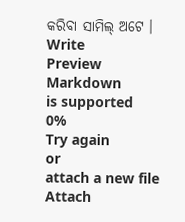କରିବା ସାମିଲ୍ ଅଟେ ।
Write
Preview
Markdown
is supported
0%
Try again
or
attach a new file
Attach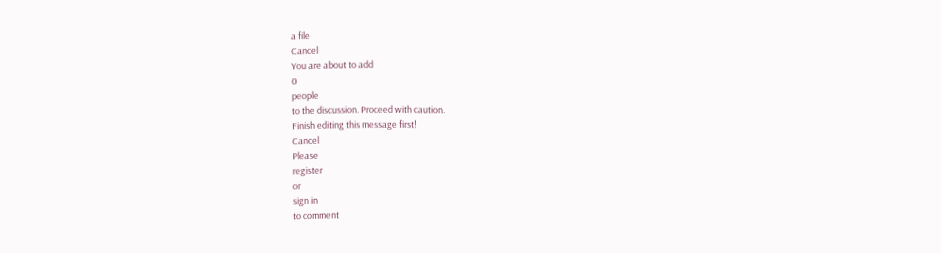a file
Cancel
You are about to add
0
people
to the discussion. Proceed with caution.
Finish editing this message first!
Cancel
Please
register
or
sign in
to comment